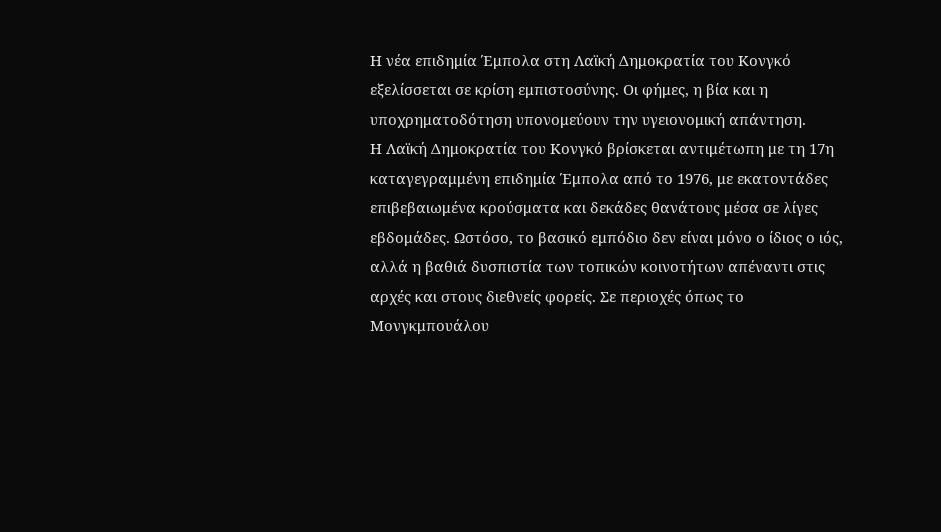Η νέα επιδημία Έμπολα στη Λαϊκή Δημοκρατία του Κονγκό εξελίσσεται σε κρίση εμπιστοσύνης. Οι φήμες, η βία και η υποχρηματοδότηση υπονομεύουν την υγειονομική απάντηση.
Η Λαϊκή Δημοκρατία του Κονγκό βρίσκεται αντιμέτωπη με τη 17η καταγεγραμμένη επιδημία Έμπολα από το 1976, με εκατοντάδες επιβεβαιωμένα κρούσματα και δεκάδες θανάτους μέσα σε λίγες εβδομάδες. Ωστόσο, το βασικό εμπόδιο δεν είναι μόνο ο ίδιος ο ιός, αλλά η βαθιά δυσπιστία των τοπικών κοινοτήτων απέναντι στις αρχές και στους διεθνείς φορείς. Σε περιοχές όπως το Μονγκμπουάλου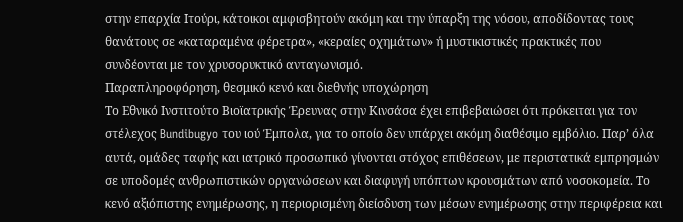στην επαρχία Ιτούρι, κάτοικοι αμφισβητούν ακόμη και την ύπαρξη της νόσου, αποδίδοντας τους θανάτους σε «καταραμένα φέρετρα», «κεραίες οχημάτων» ή μυστικιστικές πρακτικές που συνδέονται με τον χρυσορυκτικό ανταγωνισμό.
Παραπληροφόρηση, θεσμικό κενό και διεθνής υποχώρηση
Το Εθνικό Ινστιτούτο Βιοϊατρικής Έρευνας στην Κινσάσα έχει επιβεβαιώσει ότι πρόκειται για τον στέλεχος Bundibugyo του ιού Έμπολα, για το οποίο δεν υπάρχει ακόμη διαθέσιμο εμβόλιο. Παρ’ όλα αυτά, ομάδες ταφής και ιατρικό προσωπικό γίνονται στόχος επιθέσεων, με περιστατικά εμπρησμών σε υποδομές ανθρωπιστικών οργανώσεων και διαφυγή υπόπτων κρουσμάτων από νοσοκομεία. Το κενό αξιόπιστης ενημέρωσης, η περιορισμένη διείσδυση των μέσων ενημέρωσης στην περιφέρεια και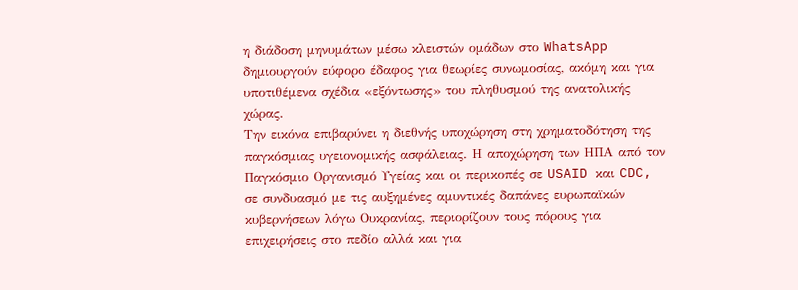η διάδοση μηνυμάτων μέσω κλειστών ομάδων στο WhatsApp δημιουργούν εύφορο έδαφος για θεωρίες συνωμοσίας, ακόμη και για υποτιθέμενα σχέδια «εξόντωσης» του πληθυσμού της ανατολικής χώρας.
Την εικόνα επιβαρύνει η διεθνής υποχώρηση στη χρηματοδότηση της παγκόσμιας υγειονομικής ασφάλειας. Η αποχώρηση των ΗΠΑ από τον Παγκόσμιο Οργανισμό Υγείας και οι περικοπές σε USAID και CDC, σε συνδυασμό με τις αυξημένες αμυντικές δαπάνες ευρωπαϊκών κυβερνήσεων λόγω Ουκρανίας, περιορίζουν τους πόρους για επιχειρήσεις στο πεδίο αλλά και για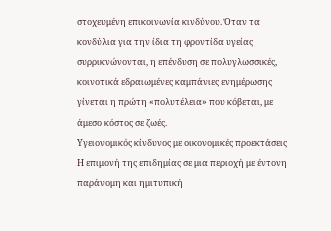στοχευμένη επικοινωνία κινδύνου. Όταν τα κονδύλια για την ίδια τη φροντίδα υγείας συρρικνώνονται, η επένδυση σε πολυγλωσσικές, κοινοτικά εδραιωμένες καμπάνιες ενημέρωσης γίνεται η πρώτη «πολυτέλεια» που κόβεται, με άμεσο κόστος σε ζωές.
Υγειονομικός κίνδυνος με οικονομικές προεκτάσεις
Η επιμονή της επιδημίας σε μια περιοχή με έντονη παράνομη και ημιτυπική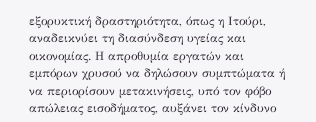εξορυκτική δραστηριότητα, όπως η Ιτούρι, αναδεικνύει τη διασύνδεση υγείας και οικονομίας. Η απροθυμία εργατών και εμπόρων χρυσού να δηλώσουν συμπτώματα ή να περιορίσουν μετακινήσεις, υπό τον φόβο απώλειας εισοδήματος, αυξάνει τον κίνδυνο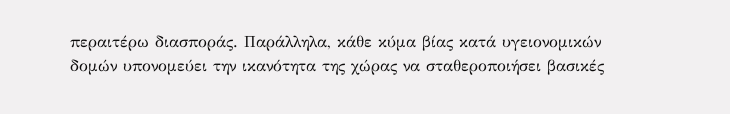περαιτέρω διασποράς. Παράλληλα, κάθε κύμα βίας κατά υγειονομικών δομών υπονομεύει την ικανότητα της χώρας να σταθεροποιήσει βασικές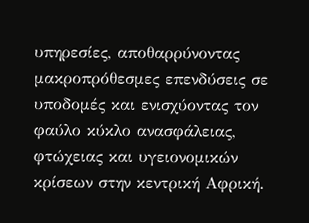υπηρεσίες, αποθαρρύνοντας μακροπρόθεσμες επενδύσεις σε υποδομές και ενισχύοντας τον φαύλο κύκλο ανασφάλειας, φτώχειας και υγειονομικών κρίσεων στην κεντρική Αφρική.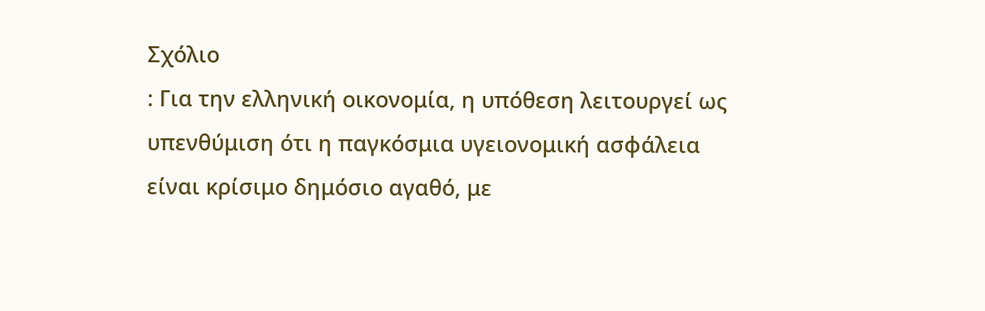Σχόλιο
: Για την ελληνική οικονομία, η υπόθεση λειτουργεί ως υπενθύμιση ότι η παγκόσμια υγειονομική ασφάλεια είναι κρίσιμο δημόσιο αγαθό, με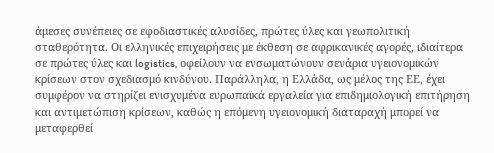άμεσες συνέπειες σε εφοδιαστικές αλυσίδες, πρώτες ύλες και γεωπολιτική σταθερότητα. Οι ελληνικές επιχειρήσεις με έκθεση σε αφρικανικές αγορές, ιδιαίτερα σε πρώτες ύλες και logistics, οφείλουν να ενσωματώνουν σενάρια υγειονομικών κρίσεων στον σχεδιασμό κινδύνου. Παράλληλα, η Ελλάδα, ως μέλος της ΕΕ, έχει συμφέρον να στηρίζει ενισχυμένα ευρωπαϊκά εργαλεία για επιδημιολογική επιτήρηση και αντιμετώπιση κρίσεων, καθώς η επόμενη υγειονομική διαταραχή μπορεί να μεταφερθεί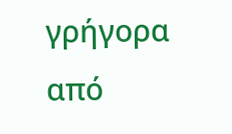γρήγορα από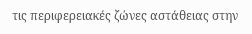τις περιφερειακές ζώνες αστάθειας στην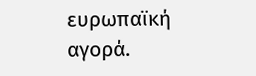ευρωπαϊκή αγορά.